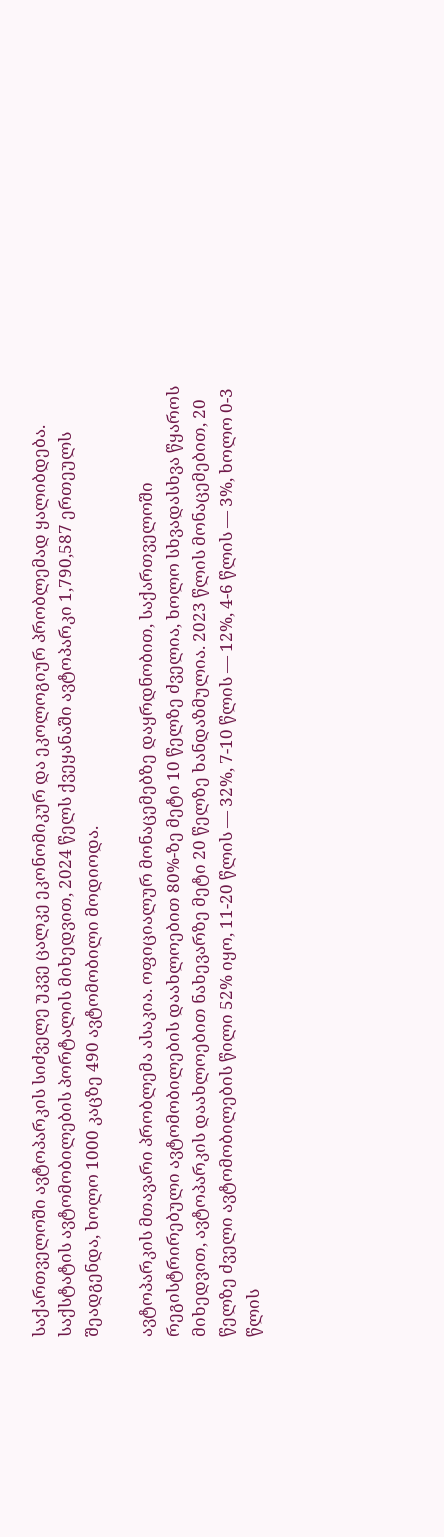საქართველოში ავტოპარკის სიძველე უკვე ცალკე ეკონომიკურ და ეკოლოგიურ პრობლემად ყალიბდება. საქსტატის ავტომობილების პორტალის მიხედვით, 2024 წელს ქვეყანაში ავტოპარკი 1,790,587 ერთეულს შეადგენდა, ხოლო 1000 კაცზე 490 ავტომობილი მოდიოდა.

ავტოპარკის მთავარი პრობლემა ასაკია. ოფიციალურ მონაცემებზე დაყრდნობით, საქართველოში რეგისტრირებული ავტომობილების დაახლოებით 80%-ზე მეტი 10 წელზე ძველია, ხოლო სხვადასხვა წყაროს მიხედვით, ავტოპარკის დაახლოებით ნახევარზე მეტი 20 წელზე ხანდაზმულია. 2023 წლის მონაცემებით, 20 წელზე ძველი ავტომობილების წილი 52% იყო, 11-20 წლის — 32%, 7-10 წლის — 12%, 4-6 წლის — 3%, ხოლო 0-3 წლის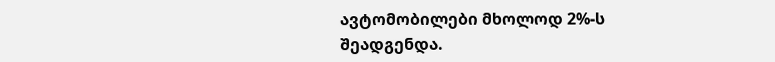ავტომობილები მხოლოდ 2%-ს შეადგენდა.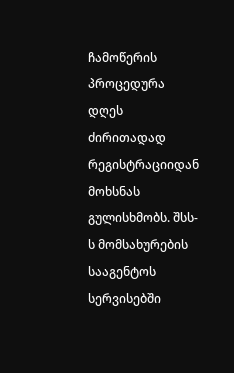ჩამოწერის პროცედურა დღეს ძირითადად რეგისტრაციიდან მოხსნას გულისხმობს. შსს-ს მომსახურების სააგენტოს სერვისებში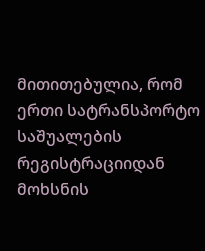მითითებულია, რომ ერთი სატრანსპორტო საშუალების რეგისტრაციიდან მოხსნის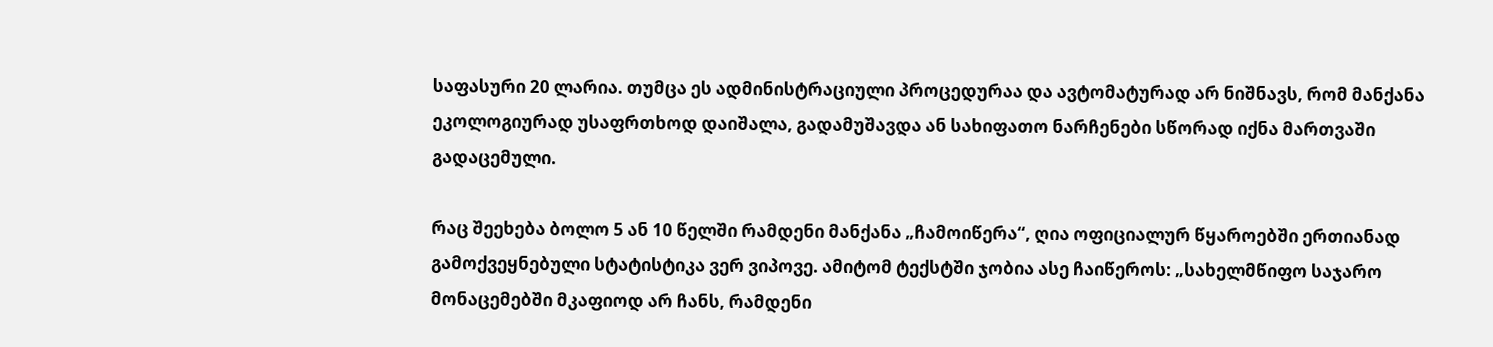საფასური 20 ლარია. თუმცა ეს ადმინისტრაციული პროცედურაა და ავტომატურად არ ნიშნავს, რომ მანქანა ეკოლოგიურად უსაფრთხოდ დაიშალა, გადამუშავდა ან სახიფათო ნარჩენები სწორად იქნა მართვაში გადაცემული.

რაც შეეხება ბოლო 5 ან 10 წელში რამდენი მანქანა „ჩამოიწერა“, ღია ოფიციალურ წყაროებში ერთიანად გამოქვეყნებული სტატისტიკა ვერ ვიპოვე. ამიტომ ტექსტში ჯობია ასე ჩაიწეროს: „სახელმწიფო საჯარო მონაცემებში მკაფიოდ არ ჩანს, რამდენი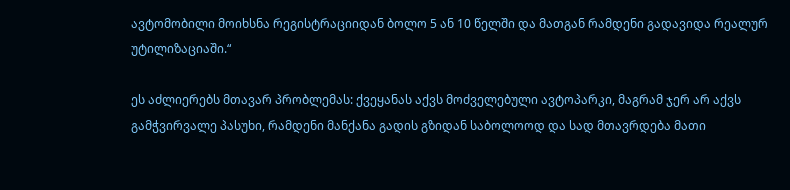ავტომობილი მოიხსნა რეგისტრაციიდან ბოლო 5 ან 10 წელში და მათგან რამდენი გადავიდა რეალურ უტილიზაციაში.“

ეს აძლიერებს მთავარ პრობლემას: ქვეყანას აქვს მოძველებული ავტოპარკი, მაგრამ ჯერ არ აქვს გამჭვირვალე პასუხი, რამდენი მანქანა გადის გზიდან საბოლოოდ და სად მთავრდება მათი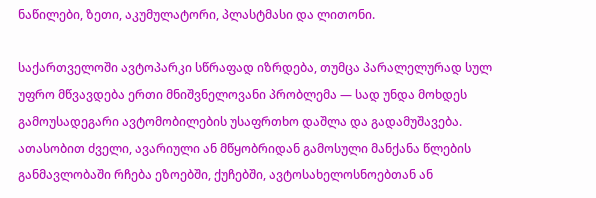ნაწილები, ზეთი, აკუმულატორი, პლასტმასი და ლითონი.

საქართველოში ავტოპარკი სწრაფად იზრდება, თუმცა პარალელურად სულ უფრო მწვავდება ერთი მნიშვნელოვანი პრობლემა — სად უნდა მოხდეს გამოუსადეგარი ავტომობილების უსაფრთხო დაშლა და გადამუშავება. ათასობით ძველი, ავარიული ან მწყობრიდან გამოსული მანქანა წლების განმავლობაში რჩება ეზოებში, ქუჩებში, ავტოსახელოსნოებთან ან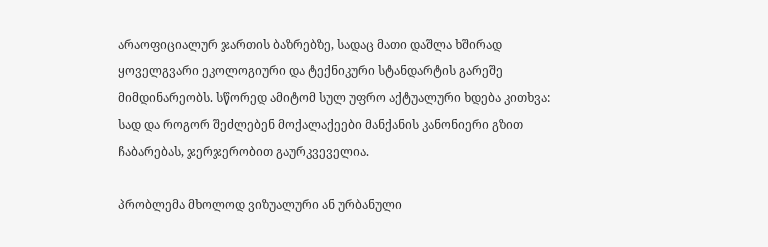არაოფიციალურ ჯართის ბაზრებზე, სადაც მათი დაშლა ხშირად ყოველგვარი ეკოლოგიური და ტექნიკური სტანდარტის გარეშე მიმდინარეობს. სწორედ ამიტომ სულ უფრო აქტუალური ხდება კითხვა: სად და როგორ შეძლებენ მოქალაქეები მანქანის კანონიერი გზით ჩაბარებას, ჯერჯერობით გაურკვეველია.

პრობლემა მხოლოდ ვიზუალური ან ურბანული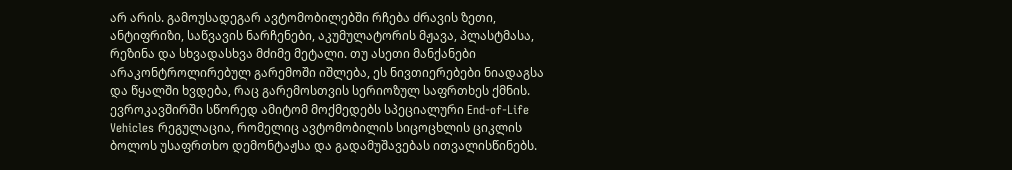არ არის. გამოუსადეგარ ავტომობილებში რჩება ძრავის ზეთი, ანტიფრიზი, საწვავის ნარჩენები, აკუმულატორის მჟავა, პლასტმასა, რეზინა და სხვადასხვა მძიმე მეტალი. თუ ასეთი მანქანები არაკონტროლირებულ გარემოში იშლება, ეს ნივთიერებები ნიადაგსა და წყალში ხვდება, რაც გარემოსთვის სერიოზულ საფრთხეს ქმნის. ევროკავშირში სწორედ ამიტომ მოქმედებს სპეციალური End-of-Life Vehicles რეგულაცია, რომელიც ავტომობილის სიცოცხლის ციკლის ბოლოს უსაფრთხო დემონტაჟსა და გადამუშავებას ითვალისწინებს.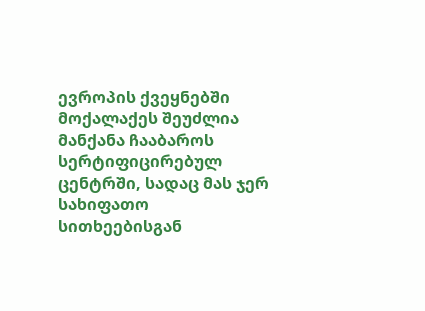ევროპის ქვეყნებში მოქალაქეს შეუძლია მანქანა ჩააბაროს სერტიფიცირებულ ცენტრში, სადაც მას ჯერ სახიფათო სითხეებისგან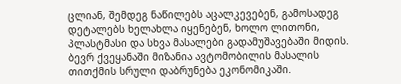ცლიან, შემდეგ ნაწილებს აცალკევებენ, გამოსადეგ დეტალებს ხელახლა იყენებენ, ხოლო ლითონი, პლასტმასი და სხვა მასალები გადამუშავებაში მიდის. ბევრ ქვეყანაში მიზანია ავტომობილის მასალის თითქმის სრული დაბრუნება ეკონომიკაში.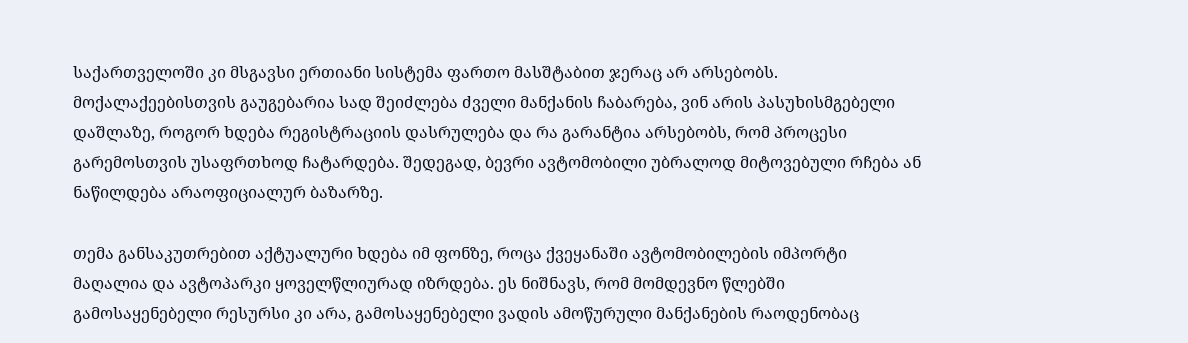საქართველოში კი მსგავსი ერთიანი სისტემა ფართო მასშტაბით ჯერაც არ არსებობს. მოქალაქეებისთვის გაუგებარია სად შეიძლება ძველი მანქანის ჩაბარება, ვინ არის პასუხისმგებელი დაშლაზე, როგორ ხდება რეგისტრაციის დასრულება და რა გარანტია არსებობს, რომ პროცესი გარემოსთვის უსაფრთხოდ ჩატარდება. შედეგად, ბევრი ავტომობილი უბრალოდ მიტოვებული რჩება ან ნაწილდება არაოფიციალურ ბაზარზე.

თემა განსაკუთრებით აქტუალური ხდება იმ ფონზე, როცა ქვეყანაში ავტომობილების იმპორტი მაღალია და ავტოპარკი ყოველწლიურად იზრდება. ეს ნიშნავს, რომ მომდევნო წლებში გამოსაყენებელი რესურსი კი არა, გამოსაყენებელი ვადის ამოწურული მანქანების რაოდენობაც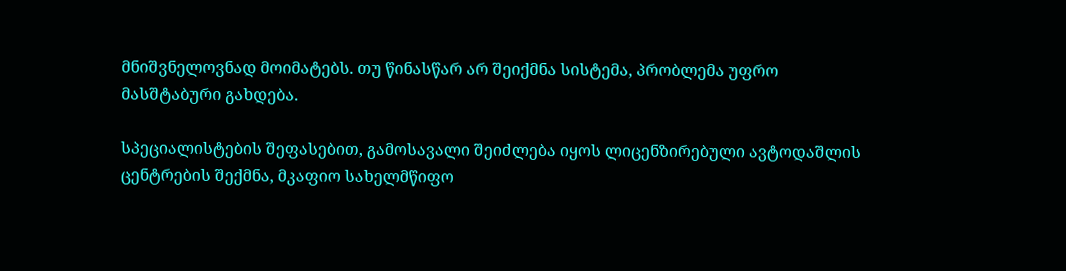მნიშვნელოვნად მოიმატებს. თუ წინასწარ არ შეიქმნა სისტემა, პრობლემა უფრო მასშტაბური გახდება.

სპეციალისტების შეფასებით, გამოსავალი შეიძლება იყოს ლიცენზირებული ავტოდაშლის ცენტრების შექმნა, მკაფიო სახელმწიფო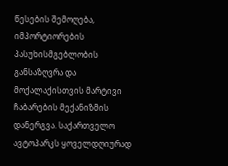წესების შემოღება, იმპორტიორების პასუხისმგებლობის განსაზღვრა და მოქალაქისთვის მარტივი ჩაბარების მექანიზმის დანერგვა. საქართველო ავტოპარკს ყოველდღიურად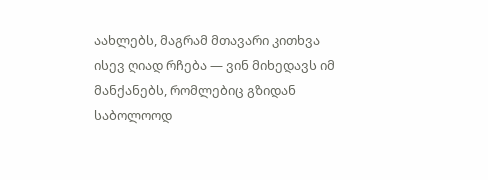აახლებს, მაგრამ მთავარი კითხვა ისევ ღიად რჩება — ვინ მიხედავს იმ მანქანებს, რომლებიც გზიდან საბოლოოდ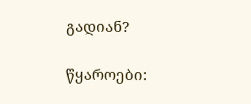გადიან?

წყაროები: